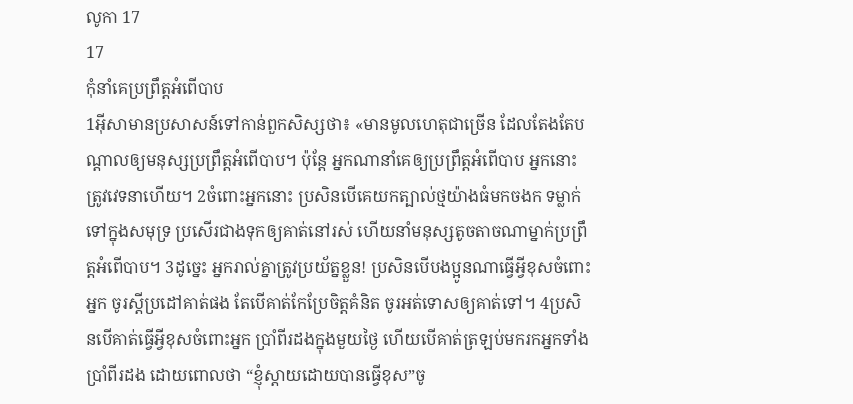លូកា 17
17
កុំនាំគេប្រព្រឹត្ដអំពើបាប
1អ៊ីសាមានប្រសាសន៍ទៅកាន់ពួកសិស្សថា៖ «មានមូលហេតុជាច្រើន ដែលតែងតែបណ្ដាលឲ្យមនុស្សប្រព្រឹត្ដអំពើបាប។ ប៉ុន្តែ អ្នកណានាំគេឲ្យប្រព្រឹត្ដអំពើបាប អ្នកនោះត្រូវវេទនាហើយ។ 2ចំពោះអ្នកនោះ ប្រសិនបើគេយកត្បាល់ថ្មយ៉ាងធំមកចងក ទម្លាក់ទៅក្នុងសមុទ្រ ប្រសើរជាងទុកឲ្យគាត់នៅរស់ ហើយនាំមនុស្សតូចតាចណាម្នាក់ប្រព្រឹត្ដអំពើបាប។ 3ដូច្នេះ អ្នករាល់គ្នាត្រូវប្រយ័ត្នខ្លួន! ប្រសិនបើបងប្អូនណាធ្វើអ្វីខុសចំពោះអ្នក ចូរស្ដីប្រដៅគាត់ផង តែបើគាត់កែប្រែចិត្ដគំនិត ចូរអត់ទោសឲ្យគាត់ទៅ។ 4ប្រសិនបើគាត់ធ្វើអ្វីខុសចំពោះអ្នក ប្រាំពីរដងក្នុងមួយថ្ងៃ ហើយបើគាត់ត្រឡប់មករកអ្នកទាំងប្រាំពីរដង ដោយពោលថា “ខ្ញុំស្ដាយដោយបានធ្វើខុស”ចូ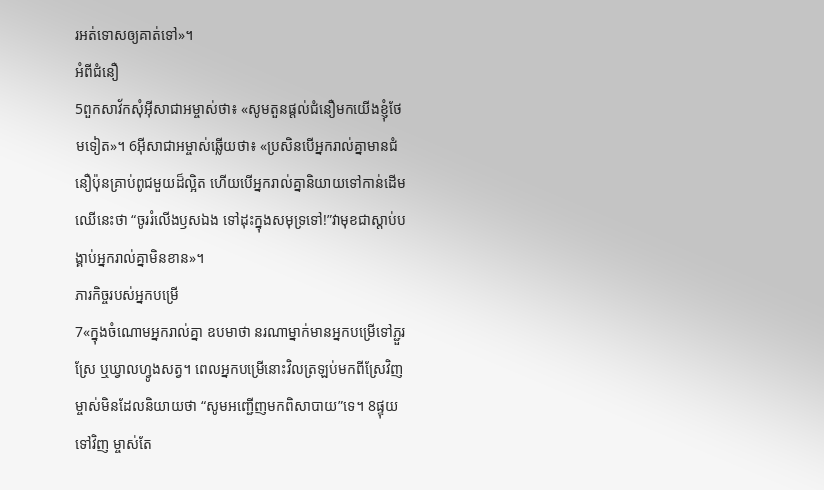រអត់ទោសឲ្យគាត់ទៅ»។
អំពីជំនឿ
5ពួកសាវ័កសុំអ៊ីសាជាអម្ចាស់ថា៖ «សូមតួនផ្តល់ជំនឿមកយើងខ្ញុំថែមទៀត»។ 6អ៊ីសាជាអម្ចាស់ឆ្លើយថា៖ «ប្រសិនបើអ្នករាល់គ្នាមានជំនឿប៉ុនគ្រាប់ពូជមួយដ៏ល្អិត ហើយបើអ្នករាល់គ្នានិយាយទៅកាន់ដើមឈើនេះថា “ចូររំលើងឫសឯង ទៅដុះក្នុងសមុទ្រទៅ!”វាមុខជាស្ដាប់បង្គាប់អ្នករាល់គ្នាមិនខាន»។
ភារកិច្ចរបស់អ្នកបម្រើ
7«ក្នុងចំណោមអ្នករាល់គ្នា ឧបមាថា នរណាម្នាក់មានអ្នកបម្រើទៅភ្ជួរស្រែ ឬឃ្វាលហ្វូងសត្វ។ ពេលអ្នកបម្រើនោះវិលត្រឡប់មកពីស្រែវិញ ម្ចាស់មិនដែលនិយាយថា “សូមអញ្ជើញមកពិសាបាយ”ទេ។ 8ផ្ទុយទៅវិញ ម្ចាស់តែ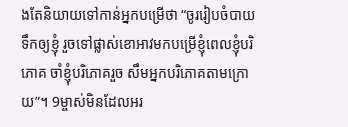ងតែនិយាយទៅកាន់អ្នកបម្រើថា “ចូររៀបចំបាយទឹកឲ្យខ្ញុំ រួចទៅផ្លាស់ខោអាវមកបម្រើខ្ញុំពេលខ្ញុំបរិភោគ ចាំខ្ញុំបរិភោគរួច សឹមអ្នកបរិភោគតាមក្រោយ”។ 9ម្ចាស់មិនដែលអរ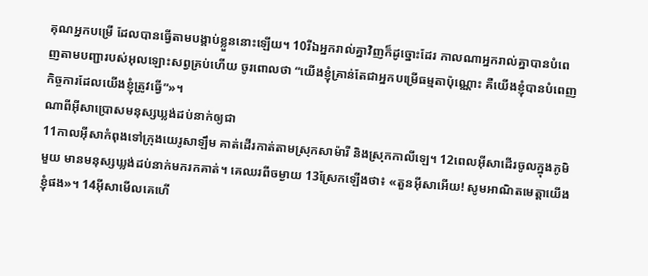គុណអ្នកបម្រើ ដែលបានធ្វើតាមបង្គាប់ខ្លួននោះឡើយ។ 10រីឯអ្នករាល់គ្នាវិញក៏ដូច្នោះដែរ កាលណាអ្នករាល់គ្នាបានបំពេញតាមបញ្ជារបស់អុលឡោះសព្វគ្រប់ហើយ ចូរពោលថា “យើងខ្ញុំគ្រាន់តែជាអ្នកបម្រើធម្មតាប៉ុណ្ណោះ គឺយើងខ្ញុំបានបំពេញកិច្ចការដែលយើងខ្ញុំត្រូវធ្វើ”»។
ណាពីអ៊ីសាប្រោសមនុស្សឃ្លង់ដប់នាក់ឲ្យជា
11កាលអ៊ីសាកំពុងទៅក្រុងយេរូសាឡឹម គាត់ដើរកាត់តាមស្រុកសាម៉ារី និងស្រុកកាលីឡេ។ 12ពេលអ៊ីសាដើរចូលក្នុងភូមិមួយ មានមនុស្សឃ្លង់ដប់នាក់មករកគាត់។ គេឈរពីចម្ងាយ 13ស្រែកឡើងថា៖ «តួនអ៊ីសាអើយ! សូមអាណិតមេត្ដាយើងខ្ញុំផង»។ 14អ៊ីសាមើលគេហើ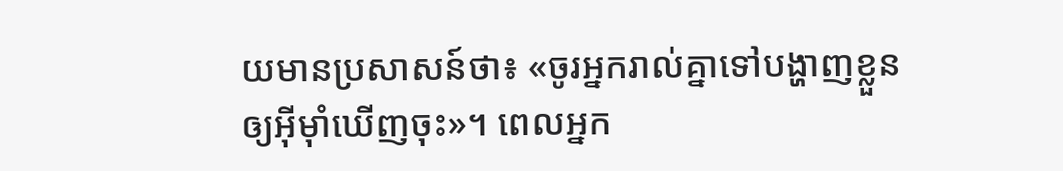យមានប្រសាសន៍ថា៖ «ចូរអ្នករាល់គ្នាទៅបង្ហាញខ្លួនឲ្យអ៊ីម៉ាំឃើញចុះ»។ ពេលអ្នក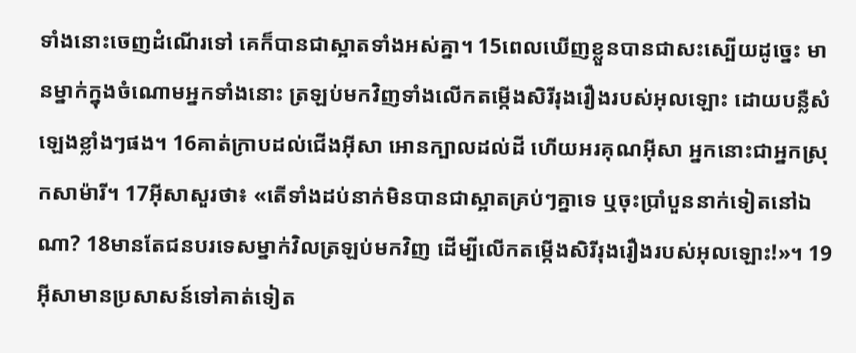ទាំងនោះចេញដំណើរទៅ គេក៏បានជាស្អាតទាំងអស់គ្នា។ 15ពេលឃើញខ្លួនបានជាសះស្បើយដូច្នេះ មានម្នាក់ក្នុងចំណោមអ្នកទាំងនោះ ត្រឡប់មកវិញទាំងលើកតម្កើងសិរីរុងរឿងរបស់អុលឡោះ ដោយបន្លឺសំឡេងខ្លាំងៗផង។ 16គាត់ក្រាបដល់ជើងអ៊ីសា អោនក្បាលដល់ដី ហើយអរគុណអ៊ីសា អ្នកនោះជាអ្នកស្រុកសាម៉ារី។ 17អ៊ីសាសួរថា៖ «តើទាំងដប់នាក់មិនបានជាស្អាតគ្រប់ៗគ្នាទេ ឬចុះប្រាំបួននាក់ទៀតនៅឯណា? 18មានតែជនបរទេសម្នាក់វិលត្រឡប់មកវិញ ដើម្បីលើកតម្កើងសិរីរុងរឿងរបស់អុលឡោះ!»។ 19អ៊ីសាមានប្រសាសន៍ទៅគាត់ទៀត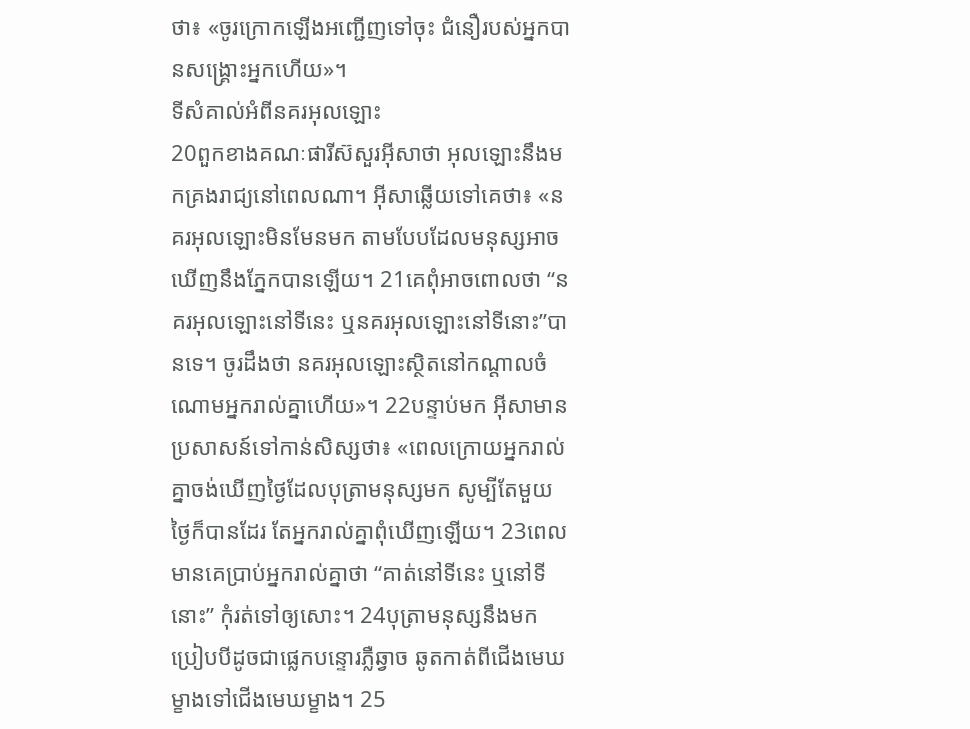ថា៖ «ចូរក្រោកឡើងអញ្ជើញទៅចុះ ជំនឿរបស់អ្នកបានសង្គ្រោះអ្នកហើយ»។
ទីសំគាល់អំពីនគរអុលឡោះ
20ពួកខាងគណៈផារីស៊សួរអ៊ីសាថា អុលឡោះនឹងមកគ្រងរាជ្យនៅពេលណា។ អ៊ីសាឆ្លើយទៅគេថា៖ «នគរអុលឡោះមិនមែនមក តាមបែបដែលមនុស្សអាចឃើញនឹងភ្នែកបានឡើយ។ 21គេពុំអាចពោលថា “នគរអុលឡោះនៅទីនេះ ឬនគរអុលឡោះនៅទីនោះ”បានទេ។ ចូរដឹងថា នគរអុលឡោះស្ថិតនៅកណ្ដាលចំណោមអ្នករាល់គ្នាហើយ»។ 22បន្ទាប់មក អ៊ីសាមានប្រសាសន៍ទៅកាន់សិស្សថា៖ «ពេលក្រោយអ្នករាល់គ្នាចង់ឃើញថ្ងៃដែលបុត្រាមនុស្សមក សូម្បីតែមួយថ្ងៃក៏បានដែរ តែអ្នករាល់គ្នាពុំឃើញឡើយ។ 23ពេលមានគេប្រាប់អ្នករាល់គ្នាថា “គាត់នៅទីនេះ ឬនៅទីនោះ” កុំរត់ទៅឲ្យសោះ។ 24បុត្រាមនុស្សនឹងមក ប្រៀបបីដូចជាផ្លេកបន្ទោរភ្លឺឆ្វាច ឆូតកាត់ពីជើងមេឃម្ខាងទៅជើងមេឃម្ខាង។ 25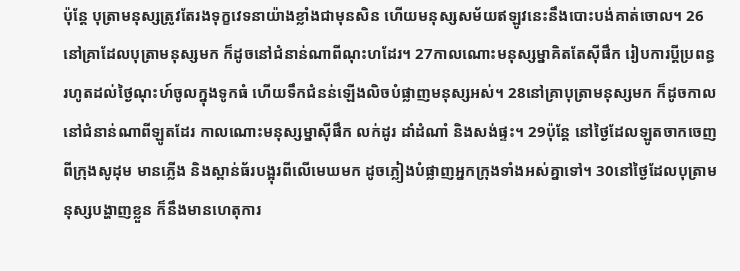ប៉ុន្តែ បុត្រាមនុស្សត្រូវតែរងទុក្ខវេទនាយ៉ាងខ្លាំងជាមុនសិន ហើយមនុស្សសម័យឥឡូវនេះនឹងបោះបង់គាត់ចោល។ 26នៅគ្រាដែលបុត្រាមនុស្សមក ក៏ដូចនៅជំនាន់ណាពីណុះហដែរ។ 27កាលណោះមនុស្សម្នាគិតតែស៊ីផឹក រៀបការប្ដីប្រពន្ធ រហូតដល់ថ្ងៃណុះហ៍ចូលក្នុងទូកធំ ហើយទឹកជំនន់ឡើងលិចបំផ្លាញមនុស្សអស់។ 28នៅគ្រាបុត្រាមនុស្សមក ក៏ដូចកាលនៅជំនាន់ណាពីឡូតដែរ កាលណោះមនុស្សម្នាស៊ីផឹក លក់ដូរ ដាំដំណាំ និងសង់ផ្ទះ។ 29ប៉ុន្តែ នៅថ្ងៃដែលឡូតចាកចេញពីក្រុងសូដុម មានភ្លើង និងស្ពាន់ធ័របង្អុរពីលើមេឃមក ដូចភ្លៀងបំផ្លាញអ្នកក្រុងទាំងអស់គ្នាទៅ។ 30នៅថ្ងៃដែលបុត្រាមនុស្សបង្ហាញខ្លួន ក៏នឹងមានហេតុការ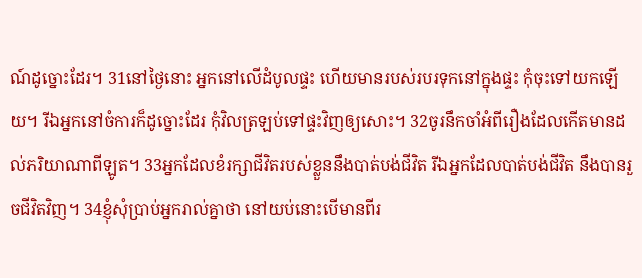ណ៍ដូច្នោះដែរ។ 31នៅថ្ងៃនោះ អ្នកនៅលើដំបូលផ្ទះ ហើយមានរបស់របរទុកនៅក្នុងផ្ទះ កុំចុះទៅយកឡើយ។ រីឯអ្នកនៅចំការក៏ដូច្នោះដែរ កុំវិលត្រឡប់ទៅផ្ទះវិញឲ្យសោះ។ 32ចូរនឹកចាំអំពីរឿងដែលកើតមានដល់ភរិយាណាពីឡូត។ 33អ្នកដែលខំរក្សាជីវិតរបស់ខ្លួននឹងបាត់បង់ជីវិត រីឯអ្នកដែលបាត់បង់ជីវិត នឹងបានរួចជីវិតវិញ។ 34ខ្ញុំសុំប្រាប់អ្នករាល់គ្នាថា នៅយប់នោះបើមានពីរ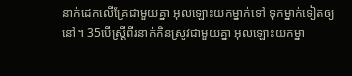នាក់ដេកលើគ្រែជាមួយគ្នា អុលឡោះយកម្នាក់ទៅ ទុកម្នាក់ទៀតឲ្យនៅ។ 35បើស្ដ្រីពីរនាក់កិនស្រូវជាមួយគ្នា អុលឡោះយកម្នា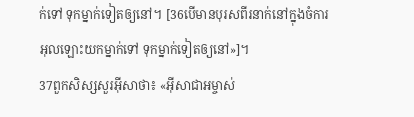ក់ទៅ ទុកម្នាក់ទៀតឲ្យនៅ។ [36បើមានបុរសពីរនាក់នៅក្នុងចំការ អុលឡោះយកម្នាក់ទៅ ទុកម្នាក់ទៀតឲ្យនៅ»]។
37ពួកសិស្សសួរអ៊ីសាថា៖ «អ៊ីសាជាអម្ចាស់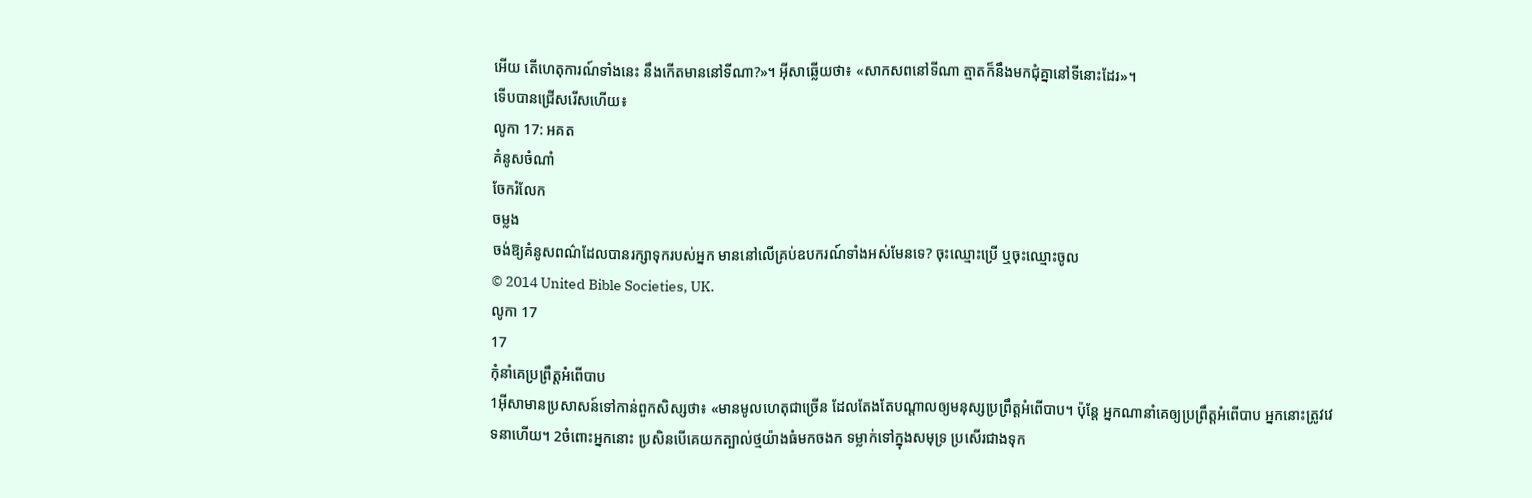អើយ តើហេតុការណ៍ទាំងនេះ នឹងកើតមាននៅទីណា?»។ អ៊ីសាឆ្លើយថា៖ «សាកសពនៅទីណា ត្មាតក៏នឹងមកជុំគ្នានៅទីនោះដែរ»។
ទើបបានជ្រើសរើសហើយ៖
លូកា 17: អគត
គំនូសចំណាំ
ចែករំលែក
ចម្លង
ចង់ឱ្យគំនូសពណ៌ដែលបានរក្សាទុករបស់អ្នក មាននៅលើគ្រប់ឧបករណ៍ទាំងអស់មែនទេ? ចុះឈ្មោះប្រើ ឬចុះឈ្មោះចូល
© 2014 United Bible Societies, UK.
លូកា 17
17
កុំនាំគេប្រព្រឹត្ដអំពើបាប
1អ៊ីសាមានប្រសាសន៍ទៅកាន់ពួកសិស្សថា៖ «មានមូលហេតុជាច្រើន ដែលតែងតែបណ្ដាលឲ្យមនុស្សប្រព្រឹត្ដអំពើបាប។ ប៉ុន្តែ អ្នកណានាំគេឲ្យប្រព្រឹត្ដអំពើបាប អ្នកនោះត្រូវវេទនាហើយ។ 2ចំពោះអ្នកនោះ ប្រសិនបើគេយកត្បាល់ថ្មយ៉ាងធំមកចងក ទម្លាក់ទៅក្នុងសមុទ្រ ប្រសើរជាងទុក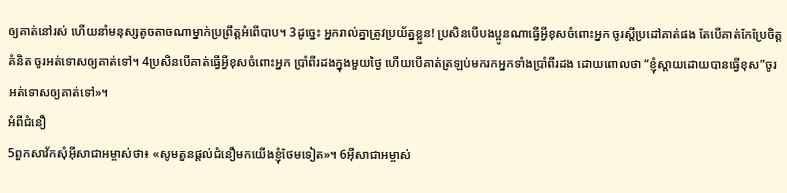ឲ្យគាត់នៅរស់ ហើយនាំមនុស្សតូចតាចណាម្នាក់ប្រព្រឹត្ដអំពើបាប។ 3ដូច្នេះ អ្នករាល់គ្នាត្រូវប្រយ័ត្នខ្លួន! ប្រសិនបើបងប្អូនណាធ្វើអ្វីខុសចំពោះអ្នក ចូរស្ដីប្រដៅគាត់ផង តែបើគាត់កែប្រែចិត្ដគំនិត ចូរអត់ទោសឲ្យគាត់ទៅ។ 4ប្រសិនបើគាត់ធ្វើអ្វីខុសចំពោះអ្នក ប្រាំពីរដងក្នុងមួយថ្ងៃ ហើយបើគាត់ត្រឡប់មករកអ្នកទាំងប្រាំពីរដង ដោយពោលថា “ខ្ញុំស្ដាយដោយបានធ្វើខុស”ចូរអត់ទោសឲ្យគាត់ទៅ»។
អំពីជំនឿ
5ពួកសាវ័កសុំអ៊ីសាជាអម្ចាស់ថា៖ «សូមតួនផ្តល់ជំនឿមកយើងខ្ញុំថែមទៀត»។ 6អ៊ីសាជាអម្ចាស់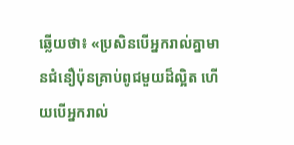ឆ្លើយថា៖ «ប្រសិនបើអ្នករាល់គ្នាមានជំនឿប៉ុនគ្រាប់ពូជមួយដ៏ល្អិត ហើយបើអ្នករាល់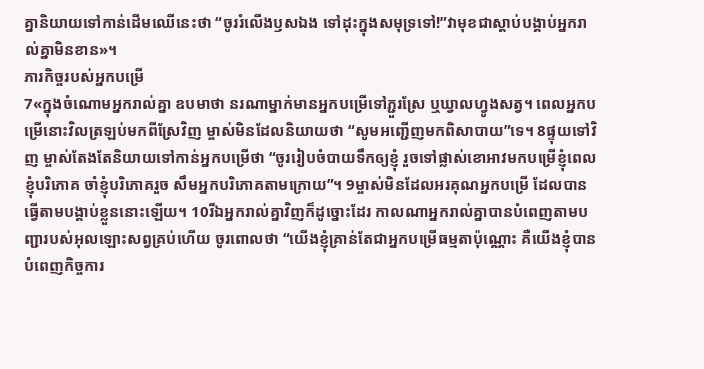គ្នានិយាយទៅកាន់ដើមឈើនេះថា “ចូររំលើងឫសឯង ទៅដុះក្នុងសមុទ្រទៅ!”វាមុខជាស្ដាប់បង្គាប់អ្នករាល់គ្នាមិនខាន»។
ភារកិច្ចរបស់អ្នកបម្រើ
7«ក្នុងចំណោមអ្នករាល់គ្នា ឧបមាថា នរណាម្នាក់មានអ្នកបម្រើទៅភ្ជួរស្រែ ឬឃ្វាលហ្វូងសត្វ។ ពេលអ្នកបម្រើនោះវិលត្រឡប់មកពីស្រែវិញ ម្ចាស់មិនដែលនិយាយថា “សូមអញ្ជើញមកពិសាបាយ”ទេ។ 8ផ្ទុយទៅវិញ ម្ចាស់តែងតែនិយាយទៅកាន់អ្នកបម្រើថា “ចូររៀបចំបាយទឹកឲ្យខ្ញុំ រួចទៅផ្លាស់ខោអាវមកបម្រើខ្ញុំពេលខ្ញុំបរិភោគ ចាំខ្ញុំបរិភោគរួច សឹមអ្នកបរិភោគតាមក្រោយ”។ 9ម្ចាស់មិនដែលអរគុណអ្នកបម្រើ ដែលបានធ្វើតាមបង្គាប់ខ្លួននោះឡើយ។ 10រីឯអ្នករាល់គ្នាវិញក៏ដូច្នោះដែរ កាលណាអ្នករាល់គ្នាបានបំពេញតាមបញ្ជារបស់អុលឡោះសព្វគ្រប់ហើយ ចូរពោលថា “យើងខ្ញុំគ្រាន់តែជាអ្នកបម្រើធម្មតាប៉ុណ្ណោះ គឺយើងខ្ញុំបានបំពេញកិច្ចការ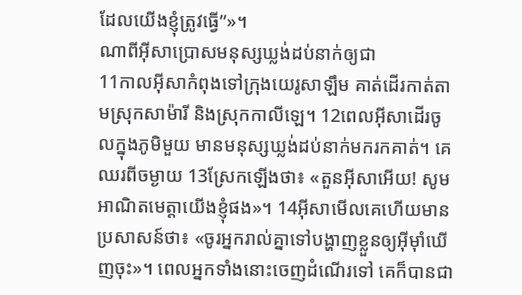ដែលយើងខ្ញុំត្រូវធ្វើ”»។
ណាពីអ៊ីសាប្រោសមនុស្សឃ្លង់ដប់នាក់ឲ្យជា
11កាលអ៊ីសាកំពុងទៅក្រុងយេរូសាឡឹម គាត់ដើរកាត់តាមស្រុកសាម៉ារី និងស្រុកកាលីឡេ។ 12ពេលអ៊ីសាដើរចូលក្នុងភូមិមួយ មានមនុស្សឃ្លង់ដប់នាក់មករកគាត់។ គេឈរពីចម្ងាយ 13ស្រែកឡើងថា៖ «តួនអ៊ីសាអើយ! សូមអាណិតមេត្ដាយើងខ្ញុំផង»។ 14អ៊ីសាមើលគេហើយមានប្រសាសន៍ថា៖ «ចូរអ្នករាល់គ្នាទៅបង្ហាញខ្លួនឲ្យអ៊ីម៉ាំឃើញចុះ»។ ពេលអ្នកទាំងនោះចេញដំណើរទៅ គេក៏បានជា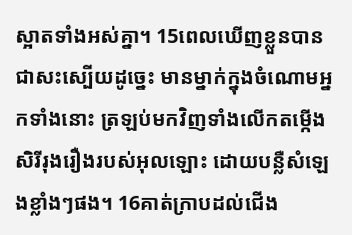ស្អាតទាំងអស់គ្នា។ 15ពេលឃើញខ្លួនបានជាសះស្បើយដូច្នេះ មានម្នាក់ក្នុងចំណោមអ្នកទាំងនោះ ត្រឡប់មកវិញទាំងលើកតម្កើងសិរីរុងរឿងរបស់អុលឡោះ ដោយបន្លឺសំឡេងខ្លាំងៗផង។ 16គាត់ក្រាបដល់ជើង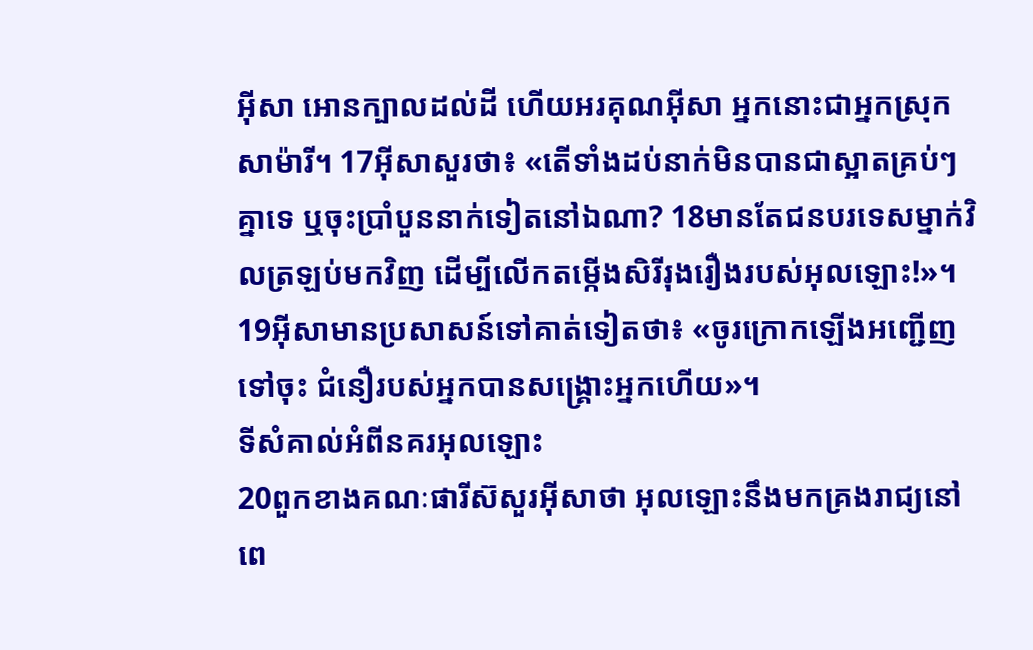អ៊ីសា អោនក្បាលដល់ដី ហើយអរគុណអ៊ីសា អ្នកនោះជាអ្នកស្រុកសាម៉ារី។ 17អ៊ីសាសួរថា៖ «តើទាំងដប់នាក់មិនបានជាស្អាតគ្រប់ៗគ្នាទេ ឬចុះប្រាំបួននាក់ទៀតនៅឯណា? 18មានតែជនបរទេសម្នាក់វិលត្រឡប់មកវិញ ដើម្បីលើកតម្កើងសិរីរុងរឿងរបស់អុលឡោះ!»។ 19អ៊ីសាមានប្រសាសន៍ទៅគាត់ទៀតថា៖ «ចូរក្រោកឡើងអញ្ជើញទៅចុះ ជំនឿរបស់អ្នកបានសង្គ្រោះអ្នកហើយ»។
ទីសំគាល់អំពីនគរអុលឡោះ
20ពួកខាងគណៈផារីស៊សួរអ៊ីសាថា អុលឡោះនឹងមកគ្រងរាជ្យនៅពេ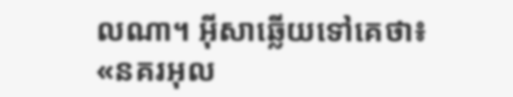លណា។ អ៊ីសាឆ្លើយទៅគេថា៖ «នគរអុល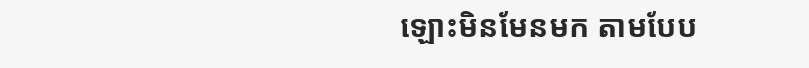ឡោះមិនមែនមក តាមបែប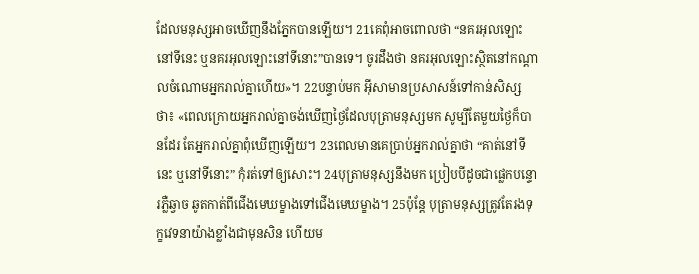ដែលមនុស្សអាចឃើញនឹងភ្នែកបានឡើយ។ 21គេពុំអាចពោលថា “នគរអុលឡោះនៅទីនេះ ឬនគរអុលឡោះនៅទីនោះ”បានទេ។ ចូរដឹងថា នគរអុលឡោះស្ថិតនៅកណ្ដាលចំណោមអ្នករាល់គ្នាហើយ»។ 22បន្ទាប់មក អ៊ីសាមានប្រសាសន៍ទៅកាន់សិស្សថា៖ «ពេលក្រោយអ្នករាល់គ្នាចង់ឃើញថ្ងៃដែលបុត្រាមនុស្សមក សូម្បីតែមួយថ្ងៃក៏បានដែរ តែអ្នករាល់គ្នាពុំឃើញឡើយ។ 23ពេលមានគេប្រាប់អ្នករាល់គ្នាថា “គាត់នៅទីនេះ ឬនៅទីនោះ” កុំរត់ទៅឲ្យសោះ។ 24បុត្រាមនុស្សនឹងមក ប្រៀបបីដូចជាផ្លេកបន្ទោរភ្លឺឆ្វាច ឆូតកាត់ពីជើងមេឃម្ខាងទៅជើងមេឃម្ខាង។ 25ប៉ុន្តែ បុត្រាមនុស្សត្រូវតែរងទុក្ខវេទនាយ៉ាងខ្លាំងជាមុនសិន ហើយម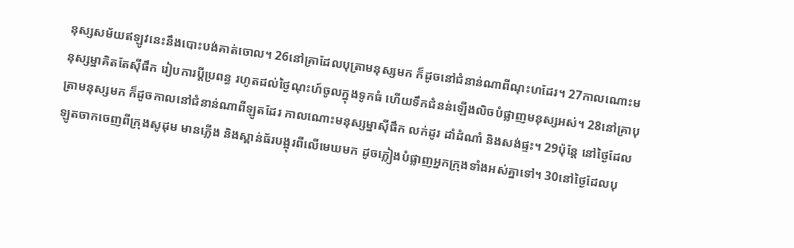នុស្សសម័យឥឡូវនេះនឹងបោះបង់គាត់ចោល។ 26នៅគ្រាដែលបុត្រាមនុស្សមក ក៏ដូចនៅជំនាន់ណាពីណុះហដែរ។ 27កាលណោះមនុស្សម្នាគិតតែស៊ីផឹក រៀបការប្ដីប្រពន្ធ រហូតដល់ថ្ងៃណុះហ៍ចូលក្នុងទូកធំ ហើយទឹកជំនន់ឡើងលិចបំផ្លាញមនុស្សអស់។ 28នៅគ្រាបុត្រាមនុស្សមក ក៏ដូចកាលនៅជំនាន់ណាពីឡូតដែរ កាលណោះមនុស្សម្នាស៊ីផឹក លក់ដូរ ដាំដំណាំ និងសង់ផ្ទះ។ 29ប៉ុន្តែ នៅថ្ងៃដែលឡូតចាកចេញពីក្រុងសូដុម មានភ្លើង និងស្ពាន់ធ័របង្អុរពីលើមេឃមក ដូចភ្លៀងបំផ្លាញអ្នកក្រុងទាំងអស់គ្នាទៅ។ 30នៅថ្ងៃដែលបុ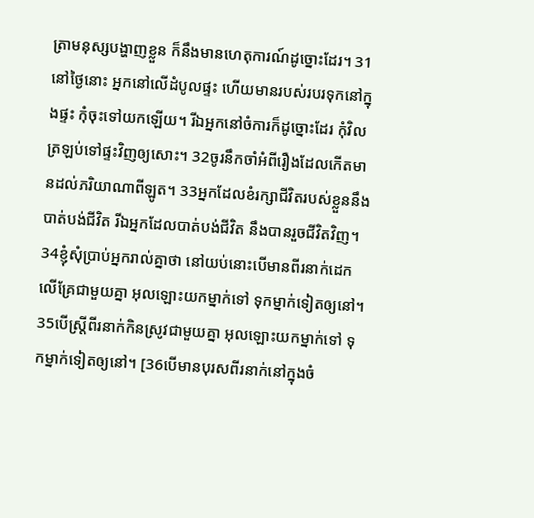ត្រាមនុស្សបង្ហាញខ្លួន ក៏នឹងមានហេតុការណ៍ដូច្នោះដែរ។ 31នៅថ្ងៃនោះ អ្នកនៅលើដំបូលផ្ទះ ហើយមានរបស់របរទុកនៅក្នុងផ្ទះ កុំចុះទៅយកឡើយ។ រីឯអ្នកនៅចំការក៏ដូច្នោះដែរ កុំវិលត្រឡប់ទៅផ្ទះវិញឲ្យសោះ។ 32ចូរនឹកចាំអំពីរឿងដែលកើតមានដល់ភរិយាណាពីឡូត។ 33អ្នកដែលខំរក្សាជីវិតរបស់ខ្លួននឹងបាត់បង់ជីវិត រីឯអ្នកដែលបាត់បង់ជីវិត នឹងបានរួចជីវិតវិញ។ 34ខ្ញុំសុំប្រាប់អ្នករាល់គ្នាថា នៅយប់នោះបើមានពីរនាក់ដេកលើគ្រែជាមួយគ្នា អុលឡោះយកម្នាក់ទៅ ទុកម្នាក់ទៀតឲ្យនៅ។ 35បើស្ដ្រីពីរនាក់កិនស្រូវជាមួយគ្នា អុលឡោះយកម្នាក់ទៅ ទុកម្នាក់ទៀតឲ្យនៅ។ [36បើមានបុរសពីរនាក់នៅក្នុងចំ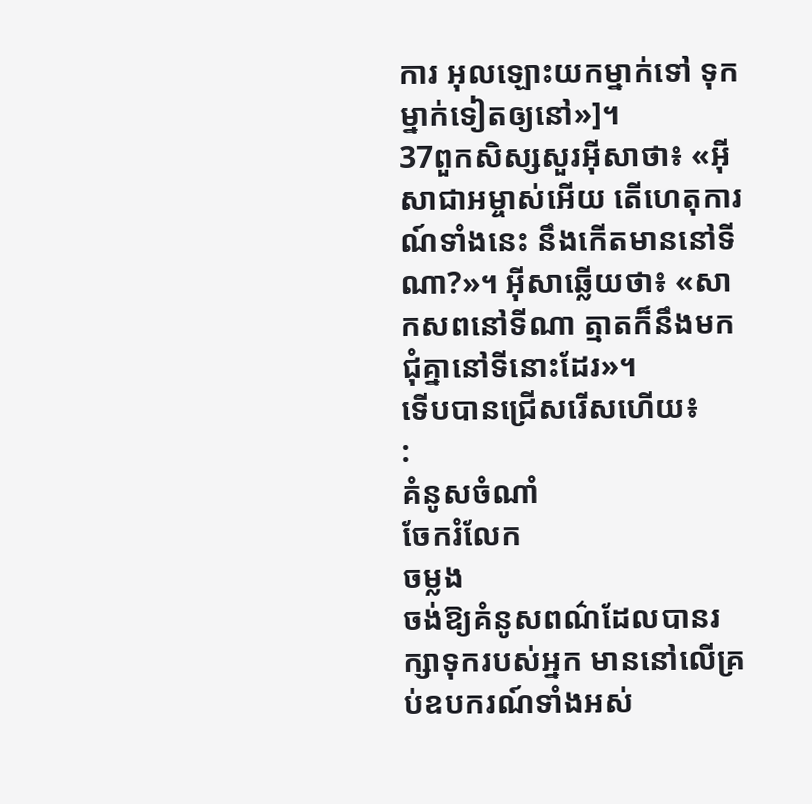ការ អុលឡោះយកម្នាក់ទៅ ទុកម្នាក់ទៀតឲ្យនៅ»]។
37ពួកសិស្សសួរអ៊ីសាថា៖ «អ៊ីសាជាអម្ចាស់អើយ តើហេតុការណ៍ទាំងនេះ នឹងកើតមាននៅទីណា?»។ អ៊ីសាឆ្លើយថា៖ «សាកសពនៅទីណា ត្មាតក៏នឹងមកជុំគ្នានៅទីនោះដែរ»។
ទើបបានជ្រើសរើសហើយ៖
:
គំនូសចំណាំ
ចែករំលែក
ចម្លង
ចង់ឱ្យគំនូសពណ៌ដែលបានរក្សាទុករបស់អ្នក មាននៅលើគ្រប់ឧបករណ៍ទាំងអស់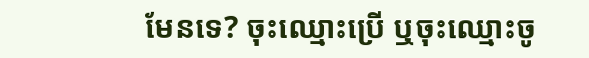មែនទេ? ចុះឈ្មោះប្រើ ឬចុះឈ្មោះចូ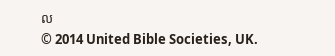ល
© 2014 United Bible Societies, UK.